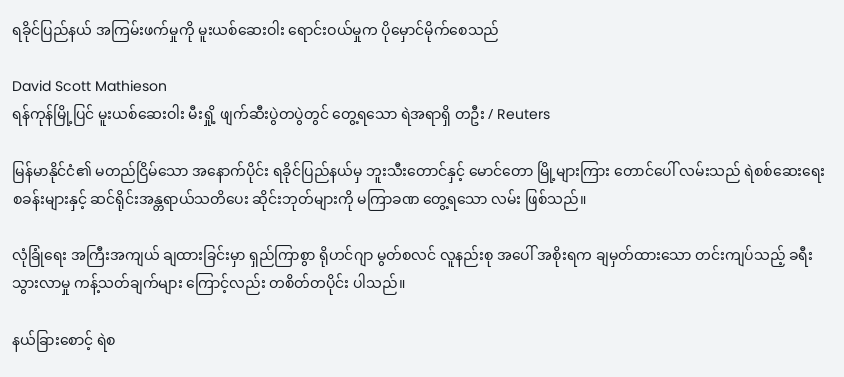ရခိုင်ပြည်နယ် အကြမ်းဖက်မှုကို မူးယစ်ဆေးဝါး ရောင်းဝယ်မှုက ပိုမှောင်မိုက်စေသည်

David Scott Mathieson
ရန်ကုန်မြို့ပြင် မူးယစ်ဆေးဝါး မီးရှို့ ဖျက်ဆီးပွဲတပွဲတွင် တွေ့ရသော ရဲအရာရှိ တဦး / Reuters

မြန်မာနိုင်ငံ၏ မတည်ငြိမ်သော အနောက်ပိုင်း ရခိုင်ပြည်နယ်မှ ဘူးသီးတောင်နှင့် မောင်တော မြို့များကြား တောင်ပေါ် လမ်းသည် ရဲစစ်ဆေးရေးစခန်းများနှင့် ဆင်ရိုင်းအန္တရာယ်သတိပေး ဆိုင်းဘုတ်များကို မကြာခဏ တွေ့ရသော လမ်း ဖြစ်သည်။

လုံခြုံရေး အကြီးအကျယ် ချထားခြင်းမှာ ရှည်ကြာစွာ ရိုဟင်ဂျာ မွတ်စလင် လူနည်းစု အပေါ် အစိုးရက ချမှတ်ထားသော တင်းကျပ်သည့် ခရီးသွားလာမှု ကန့်သတ်ချက်များ ကြောင့်လည်း တစိတ်တပိုင်း ပါသည်။

နယ်ခြားစောင့် ရဲစ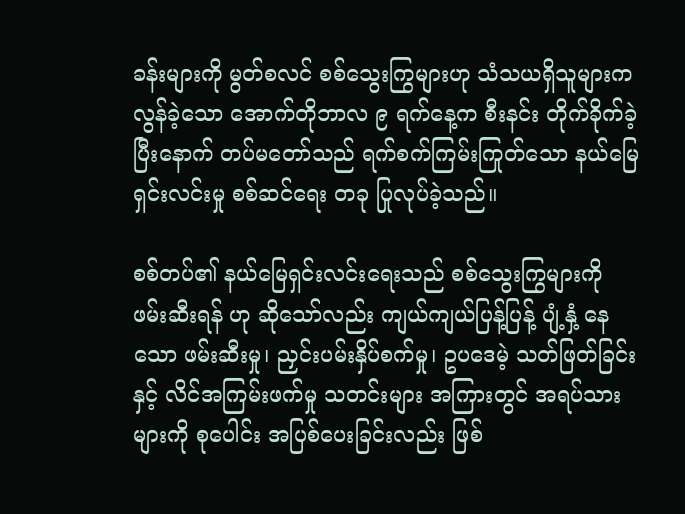ခန်းများကို မွတ်စလင် စစ်သွေးကြွများဟု သံသယရှိသူများက လွန်ခဲ့သော အောက်တိုဘာလ ၉ ရက်နေ့က စီးနင်း တိုက်ခိုက်ခဲ့ပြီးနောက် တပ်မတော်သည် ရက်စက်ကြမ်းကြုတ်သော နယ်မြေရှင်းလင်းမှု စစ်ဆင်ရေး တခု ပြုလုပ်ခဲ့သည်။

စစ်တပ်၏ နယ်မြေရှင်းလင်းရေးသည် စစ်သွေးကြွများကို ဖမ်းဆီးရန် ဟု ဆိုသော်လည်း ကျယ်ကျယ်ပြန့်ပြန့် ပျံ့နှံ့ နေသော ဖမ်းဆီးမှု၊ ညှင်းပမ်းနှိပ်စက်မှု၊ ဥပဒေမဲ့ သတ်ဖြတ်ခြင်းနှင့် လိင်အကြမ်းဖက်မှု သတင်းများ အကြားတွင် အရပ်သားများကို စုပေါင်း အပြစ်ပေးခြင်းလည်း ဖြစ်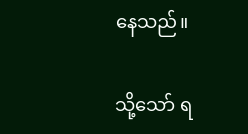နေသည်။

သို့သော် ရ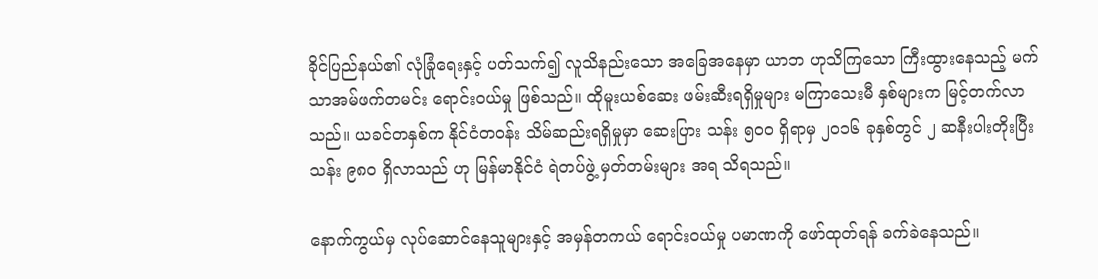ခိုင်ပြည်နယ်၏ လုံခြုံရေးနှင့် ပတ်သက်၍ လူသိနည်းသော အခြေအနေမှာ ယာဘ ဟုသိကြသော ကြီးထွားနေသည့် မက်သာအမ်ဖက်တမင်း ရောင်းဝယ်မှု ဖြစ်သည်။ ထိုမူးယစ်ဆေး ဖမ်းဆီးရရှိမှုများ မကြာသေးမီ နှစ်များက မြင့်တက်လာသည်။ ယခင်တနှစ်က နိုင်ငံတဝန်း သိမ်ဆည်းရရှိမှုမှာ ဆေးပြား သန်း ၅၀၀ ရှိရာမှ ၂၀၁၆ ခုနှစ်တွင် ၂ ဆနီးပါးတိုးပြီး သန်း ၉၈၀ ရှိလာသည် ဟု မြန်မာနိုင်ငံ ရဲတပ်ဖွဲ့ မှတ်တမ်းများ အရ သိရသည်။

နောက်ကွယ်မှ လုပ်ဆောင်နေသူများနှင့် အမှန်တကယ် ရောင်းဝယ်မှု ပမာဏကို ဖော်ထုတ်ရန် ခက်ခဲနေသည်။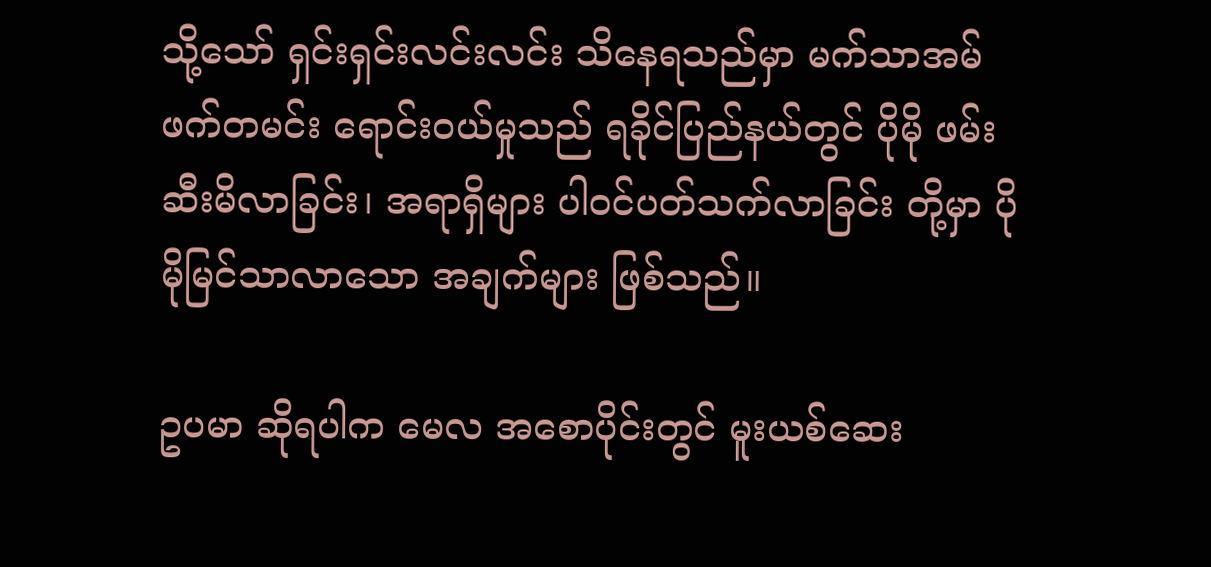သို့သော် ရှင်းရှင်းလင်းလင်း သိနေရသည်မှာ မက်သာအမ်ဖက်တမင်း ရောင်းဝယ်မှုသည် ရခိုင်ပြည်နယ်တွင် ပိုမို ဖမ်းဆီးမိလာခြင်း၊ အရာရှိများ ပါဝင်ပတ်သက်လာခြင်း တို့မှာ ပိုမိုမြင်သာလာသော အချက်များ ဖြစ်သည်။

ဥပမာ ဆိုရပါက မေလ အစောပိုင်းတွင် မူးယစ်ဆေး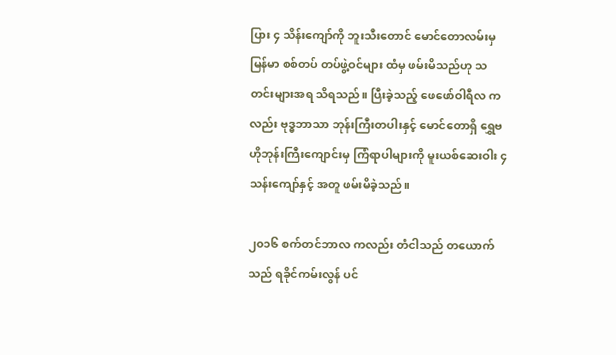ပြား ၄ သိန်းကျော်ကို ဘူးသီးတောင် မောင်တောလမ်းမှ မြန်မာ စစ်တပ် တပ်ဖွဲ့ဝင်များ ထံမှ ဖမ်းမိသည်ဟု သတင်းများအရ သိရသည်။ ပြီးခဲ့သည့် ဖေဖော်ဝါရီလ ကလည်း ဗုဒ္ဓဘာသာ ဘုန်းကြီးတပါးနှင့် မောင်တောရှိ ရွှေဗဟိုဘုန်းကြီးကျောင်းမှ ကြံရာပါများကို မူးယစ်ဆေးဝါး ၄ သန်းကျော်နှင့် အတူ ဖမ်းမိခဲ့သည်။

၂၀၁၆ စက်တင်ဘာလ ကလည်း တံငါသည် တယောက်သည် ရခိုင်ကမ်းလွန် ပင်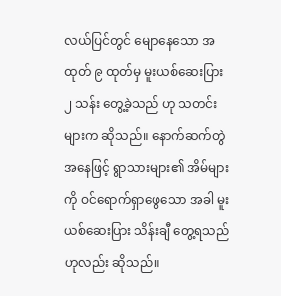လယ်ပြင်တွင် မျောနေသော အထုတ် ၉ ထုတ်မှ မူးယစ်ဆေးပြား ၂ သန်း တွေ့ခဲ့သည် ဟု သတင်းများက ဆိုသည်။ နောက်ဆက်တွဲ အနေဖြင့် ရွာသားများ၏ အိမ်များကို ဝင်ရောက်ရှာဖွေသော အခါ မူးယစ်ဆေးပြား သိန်းချီ တွေ့ရသည် ဟုလည်း ဆိုသည်။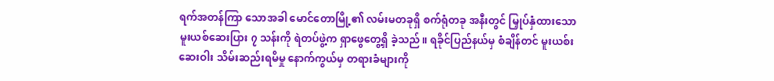ရက်အတန်ကြာ သောအခါ မောင်တောမြို့၏ လမ်းမတခုရှိ စက်ရုံတခု အနီးတွင် မြှုပ်နှံထားသော မူးယစ်ဆေးပြား ၇ သန်းကို ရဲတပ်ဖွဲ့က ရှာဖွေတွေ့ရှိ ခဲ့သည်။ ရခိုင်ပြည်နယ်မှ စံချိန်တင် မူးယစ်းဆေးဝါး သိမ်းဆည်းရမိမှု နောက်ကွယ်မှ တရားခံများကို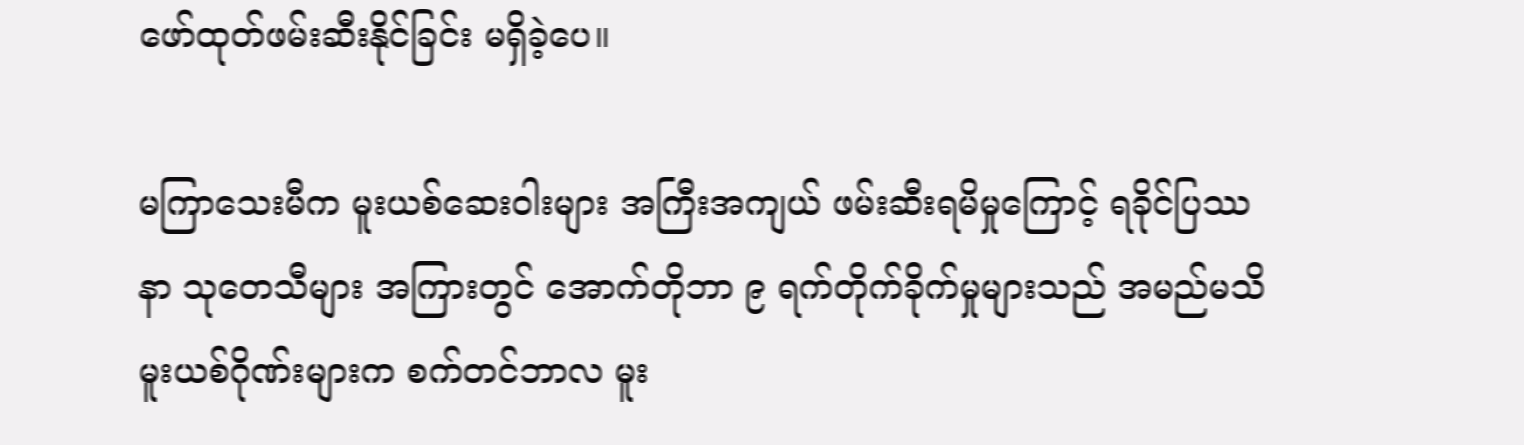ဖော်ထုတ်ဖမ်းဆီးနိုင်ခြင်း မရှိခဲ့ပေ။

မကြာသေးမီက မူးယစ်ဆေးဝါးများ အကြီးအကျယ် ဖမ်းဆီးရမိမှုကြောင့် ရခိုင်ပြဿနာ သုတေသီများ အကြားတွင် အောက်တိုဘာ ၉ ရက်တိုက်ခိုက်မှုများသည် အမည်မသိ မူးယစ်ဂိုဏ်းများက စက်တင်ဘာလ မူး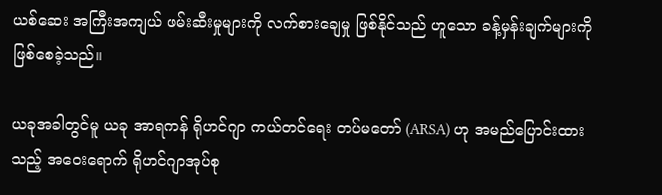ယစ်ဆေး အကြီးအကျယ် ဖမ်းဆီးမှုများကို လက်စားချေမှု ဖြစ်နိုင်သည် ဟူသော ခန့်မှန်းချက်များကို ဖြစ်စေခဲ့သည်။

ယခုအခါတွင်မူ ယခု အာရကန် ရိုဟင်ဂျာ ကယ်တင်ရေး တပ်မတော် (ARSA) ဟု အမည်ပြောင်းထားသည့် အဝေးရောက် ရိုဟင်ဂျာအုပ်စု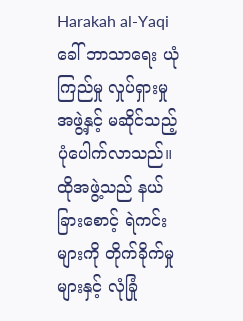Harakah al-Yaqi ခေါ် ဘာသာရေး ယုံကြည်မှု လှုပ်ရှားမှုအဖွဲ့နှင့် မဆိုင်သည့် ပုံပေါက်လာသည်။ ထိုအဖွဲ့သည် နယ်ခြားစောင့် ရဲကင်းများကို တိုက်ခိုက်မှုများနှင့် လုံခြုံ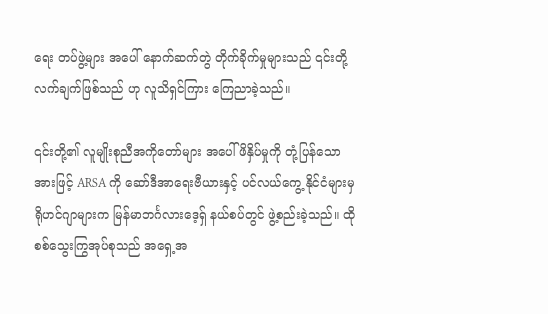ရေး တပ်ဖွဲ့များ အပေါ် နောက်ဆက်တွဲ တိုက်ခိုက်မှုများသည် ၎င်းတို့ လက်ချက်ဖြစ်သည် ဟု လူသိရှင်ကြား ကြေညာခဲ့သည်။

၎င်းတို့၏ လူမျိုးစုညီအကိုတော်များ အပေါ် ဖိနှိပ်မှုကို တုံ့ပြန်သော အားဖြင့် ARSA ကို ဆော်ဒီအာရေးဗီယားနှင့် ပင်လယ်ကွေ့ နိုင်ငံများမှ ရိုဟင်ဂျာများက မြန်မာဘင်္ဂလားဒေ့ရှ် နယ်စပ်တွင် ဖွဲ့စည်းခဲ့သည်။ ထိုစစ်သွေးကြွအုပ်စုသည် အရှေ့အ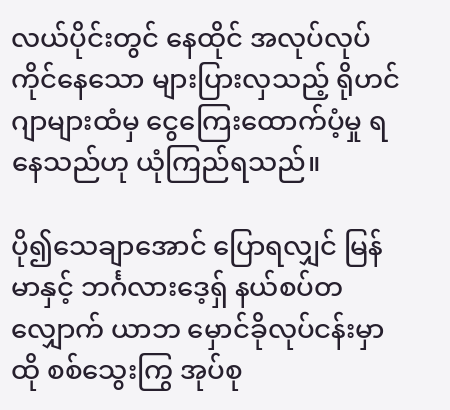လယ်ပိုင်းတွင် နေထိုင် အလုပ်လုပ်ကိုင်နေသော များပြားလှသည့် ရိုဟင်ဂျာများထံမှ ငွေကြေးထောက်ပံ့မှု ရနေသည်ဟု ယုံကြည်ရသည်။

ပို၍သေချာအောင် ပြောရလျှင် မြန်မာနှင့် ဘင်္ဂလားဒေ့ရှ် နယ်စပ်တလျှောက် ယာဘ မှောင်ခိုလုပ်ငန်းမှာ ထို စစ်သွေးကြွ အုပ်စု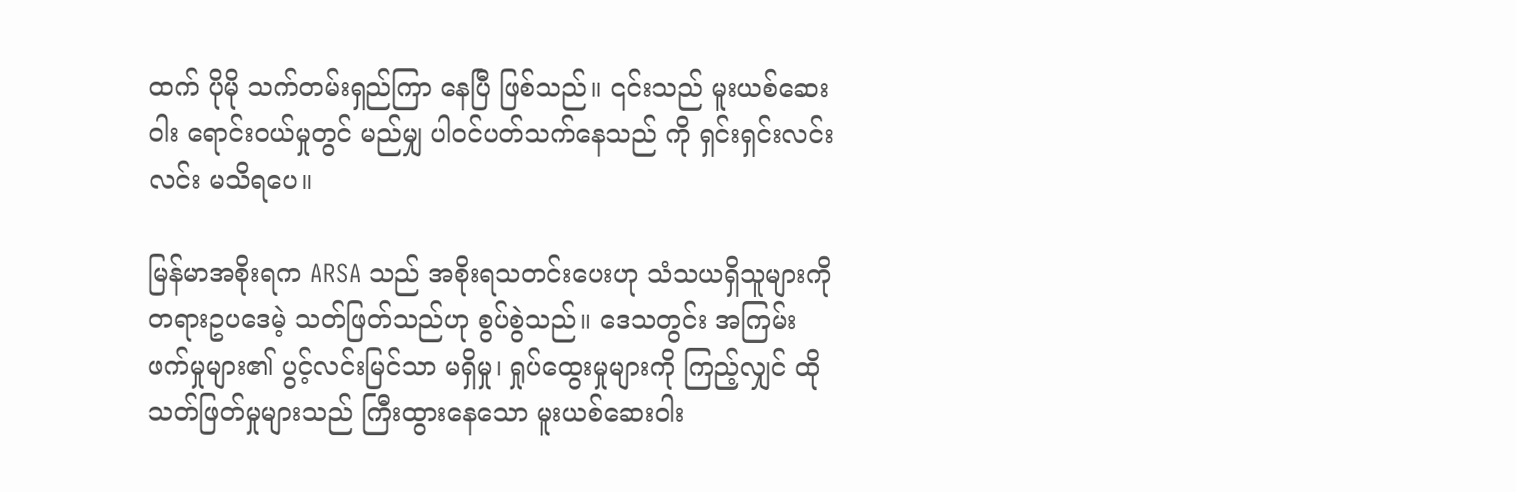ထက် ပိုမို သက်တမ်းရှည်ကြာ နေပြီ ဖြစ်သည်။ ၎င်းသည် မူးယစ်ဆေးဝါး ရောင်းဝယ်မှုတွင် မည်မျှ ပါဝင်ပတ်သက်နေသည် ကို ရှင်းရှင်းလင်းလင်း မသိရပေ။

မြန်မာအစိုးရက ARSA သည် အစိုးရသတင်းပေးဟု သံသယရှိသူများကို တရားဥပဒေမဲ့ သတ်ဖြတ်သည်ဟု စွပ်စွဲသည်။ ဒေသတွင်း အကြမ်းဖက်မှုများ၏ ပွင့်လင်းမြင်သာ မရှိမှု၊ ရှုပ်ထွေးမှုများကို ကြည့်လျှင် ထိုသတ်ဖြတ်မှုများသည် ကြီးထွားနေသော မူးယစ်ဆေးဝါး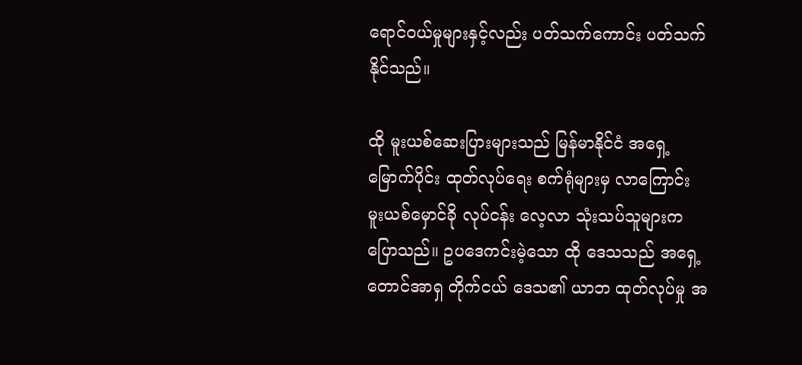ရောင်ဝယ်မှုများနှင့်လည်း ပတ်သက်ကောင်း ပတ်သက်နိုင်သည်။

ထို မူးယစ်ဆေးပြားများသည် မြန်မာနိုင်ငံ အရှေ့မြောက်ပိုင်း ထုတ်လုပ်ရေး စက်ရုံများမှ လာကြောင်း မူးယစ်မှောင်ခို လုပ်ငန်း လေ့လာ သုံးသပ်သူများက ပြောသည်။ ဥပဒေကင်းမဲ့သော ထို ဒေသသည် အရှေ့တောင်အာရှ တိုက်ငယ် ဒေသ၏ ယာဘ ထုတ်လုပ်မှု အ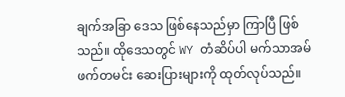ချက်အခြာ ဒေသ ဖြစ်နေသည်မှာ ကြာပြီ ဖြစ်သည်။ ထိုဒေသတွင် WY တံဆိပ်ပါ မက်သာအမ်ဖက်တမင်း ဆေးပြားများကို ထုတ်လုပ်သည်။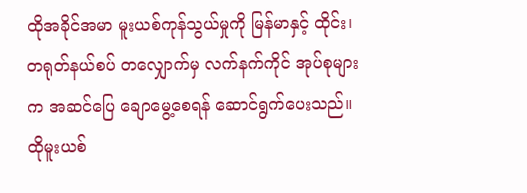ထိုအခိုင်အမာ မူးယစ်ကုန်သွယ်မှုကို မြန်မာနှင့် ထိုင်း၊ တရုတ်နယ်စပ် တလျှောက်မှ လက်နက်ကိုင် အုပ်စုများက အဆင်ပြေ ချောမွေ့စေရန် ဆောင်ရွက်ပေးသည်။ ထိုမူးယစ်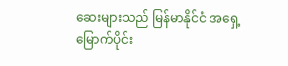ဆေးများသည် မြန်မာနိုင်ငံ အရှေ့မြောက်ပိုင်း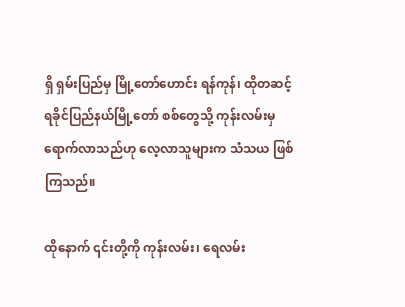ရှိ ရှမ်းပြည်မှ မြို့တော်ဟောင်း ရန်ကုန်၊ ထိုတဆင့် ရခိုင်ပြည်နယ်မြို့တော် စစ်တွေသို့ ကုန်းလမ်းမှ ရောက်လာသည်ဟု လေ့လာသူများက သံသယ ဖြစ်ကြသည်။

ထိုနောက် ၎င်းတို့ကို ကုန်းလမ်း၊ ရေလမ်း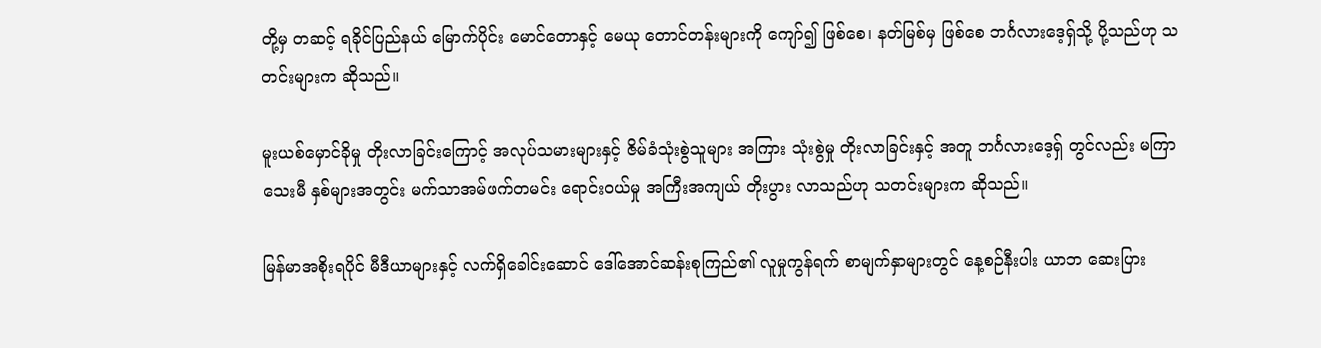တို့မှ တဆင့် ရခိုင်ပြည်နယ် မြောက်ပိုင်း မောင်တောနှင့် မေယု တောင်တန်းများကို ကျော်၍ ဖြစ်စေ၊ နတ်မြစ်မှ ဖြစ်စေ ဘင်္ဂလားဒေ့ရှ်သို့ ပို့သည်ဟု သတင်းများက ဆိုသည်။

မူးယစ်မှောင်ခိုမှု တိုးလာခြင်းကြောင့် အလုပ်သမားများနှင့် ဇိမ်ခံသုံးစွဲသူများ အကြား သုံးစွဲမှု တိုးလာခြင်းနှင့် အတူ ဘင်္ဂလားဒေ့ရှ် တွင်လည်း မကြာသေးမီ နှစ်များအတွင်း မက်သာအမ်ဖက်တမင်း ရောင်းဝယ်မှု အကြီးအကျယ် တိုးပွား လာသည်ဟု သတင်းများက ဆိုသည်။

မြန်မာအစိုးရပိုင် မီဒီယာများနှင့် လက်ရှိခေါင်းဆောင် ဒေါ်အောင်ဆန်းစုကြည်၏ လူမှုကွန်ရက် စာမျက်နှာများတွင် နေ့စဉ်နီးပါး ယာဘ ဆေးပြား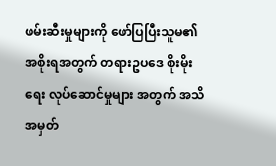ဖမ်းဆီးမှုများကို ဖော်ပြပြီးသူမ၏ အစိုးရအတွက် တရားဥပဒေ စိုးမိုးရေး လုပ်ဆောင်မှုများ အတွက် အသိအမှတ်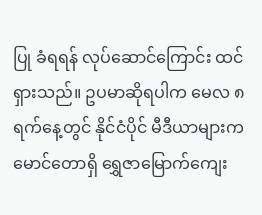ပြု ခံရရန် လုပ်ဆောင်ကြောင်း ထင်ရှားသည်။ ဥပမာဆိုရပါက မေလ ၈ ရက်နေ့တွင် နိုင်ငံပိုင် မီဒီယာများက မောင်တောရှိ ရွှေဇာမြောက်ကျေး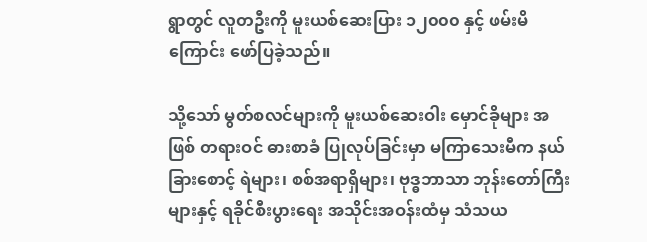ရွာတွင် လူတဦးကို မူးယစ်ဆေးပြား ၁၂၀၀၀ နှင့် ဖမ်းမိကြောင်း ဖော်ပြခဲ့သည်။

သို့သော် မွတ်စလင်များကို မူးယစ်ဆေးဝါး မှောင်ခိုများ အဖြစ် တရားဝင် ဓားစာခံ ပြုလုပ်ခြင်းမှာ မကြာသေးမီက နယ်ခြားစောင့် ရဲများ၊ စစ်အရာရှိများ၊ ဗုဒ္ဓဘာသာ ဘုန်းတော်ကြီးများနှင့် ရခိုင်စီးပွားရေး အသိုင်းအဝန်းထံမှ သံသယ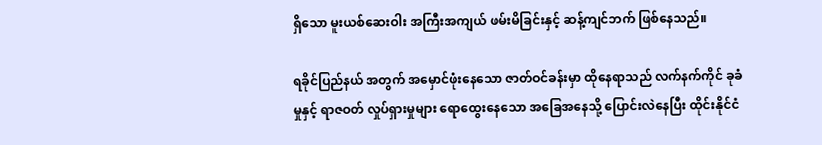ရှိသော မူးယစ်ဆေးဝါး အကြီးအကျယ် ဖမ်းမိခြင်းနှင့် ဆန့်ကျင်ဘက် ဖြစ်နေသည်။

ရခိုင်ပြည်နယ် အတွက် အမှောင်ဖုံးနေသော ဇာတ်ဝင်ခန်းမှာ ထိုနေရာသည် လက်နက်ကိုင် ခုခံမှုနှင့် ရာဇဝတ် လှုပ်ရှားမှုများ ရောထွေးနေသော အခြေအနေသို့ ပြောင်းလဲနေပြီး ထိုင်းနိုင်ငံ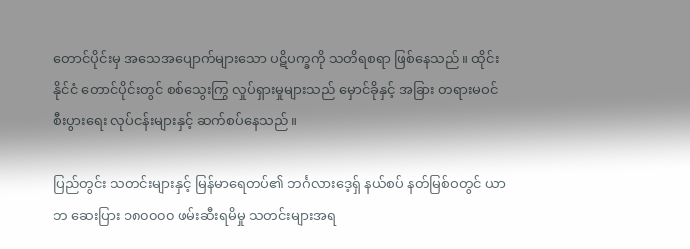တောင်ပိုင်းမှ အသေအပျောက်များသော ပဋိပက္ခကို သတိရစရာ ဖြစ်နေသည်။ ထိုင်းနိုင်ငံ တောင်ပိုင်းတွင် စစ်သွေးကြွ လှုပ်ရှားမှုများသည် မှောင်ခိုနှင့် အခြား တရားမဝင်စီးပွားရေး လုပ်ငန်းများနှင့် ဆက်စပ်နေသည်။

ပြည်တွင်း သတင်းများနှင့် မြန်မာရေတပ်၏ ဘင်္ဂလားဒေ့ရှ် နယ်စပ် နတ်မြစ်ဝတွင် ယာဘ ဆေးပြား ၁၈၀၀၀၀ ဖမ်းဆီးရမိမှု သတင်းများအရ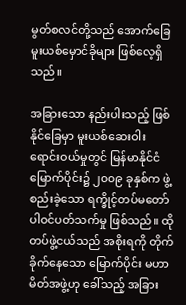မွတ်စလင်တို့သည် အောက်ခြေ မူးယစ်မှောင်ခိုများ ဖြစ်လေ့ရှိသည်။

အခြားသော နည်းပါးသည့် ဖြစ်နိုင်ခြေမှာ မူးယစ်ဆေးဝါး ရောင်းဝယ်မှုတွင် မြန်မာနိုင်ငံ မြောက်ပိုင်း၌ ၂၀၀၉ ခုနှစ်က ဖွဲ့စည်းခဲ့သော ရက္ခိုင့်တပ်မတော် ပါဝင်ပတ်သက်မှု ဖြစ်သည်။ ထိုတပ်ဖွဲ့ငယ်သည် အစိုးရကို တိုက်ခိုက်နေသော မြောက်ပိုင်း မဟာမိတ်အဖွဲ့ဟု ခေါ်သည့် အခြား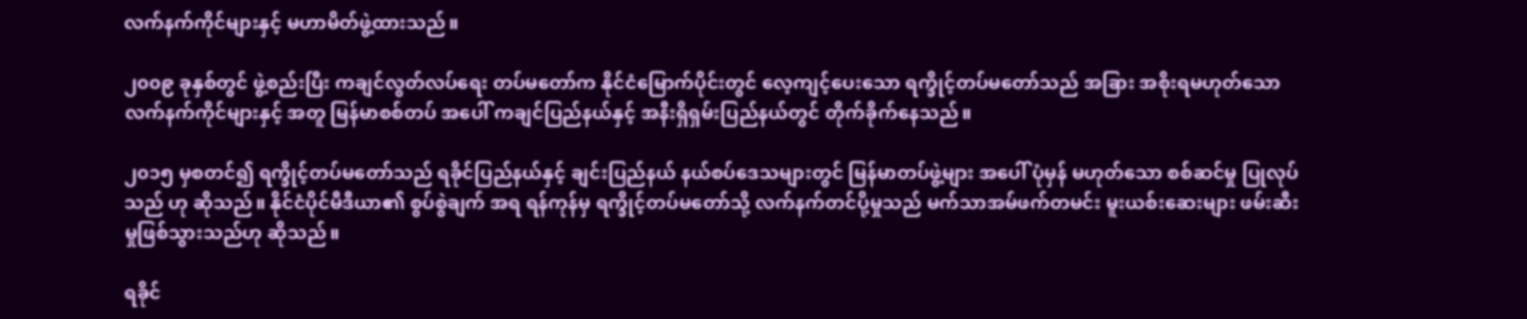လက်နက်ကိုင်များနှင့် မဟာမိတ်ဖွဲ့ထားသည်။

၂၀၀၉ ခုနှစ်တွင် ဖွဲ့စည်းပြီး ကချင်လွတ်လပ်ရေး တပ်မတော်က နိုင်ငံမြောက်ပိုင်းတွင် လေ့ကျင့်ပေးသော ရက္ခိုင့်တပ်မတော်သည် အခြား အစိုးရမဟုတ်သော လက်နက်ကိုင်များနှင့် အတူ မြန်မာစစ်တပ် အပေါ် ကချင်ပြည်နယ်နှင့် အနီးရှိရှမ်းပြည်နယ်တွင် တိုက်ခိုက်နေသည်။

၂၀၁၅ မှစတင်၍ ရက္ခိုင့်တပ်မတော်သည် ရခိုင်ပြည်နယ်နှင့် ချင်းပြည်နယ် နယ်စပ်ဒေသများတွင် မြန်မာတပ်ဖွဲ့များ အပေါ် ပုံမှန် မဟုတ်သော စစ်ဆင်မှု ပြုလုပ်သည် ဟု ဆိုသည်။ နိုင်ငံပိုင်မီဒီယာ၏ စွပ်စွဲချက် အရ ရန်ကုန်မှ ရက္ခိုင့်တပ်မတော်သို့ လက်နက်တင်ပို့မှုသည် မက်သာအမ်ဖက်တမင်း မူးယစ်းဆေးများ ဖမ်းဆီးမှုဖြစ်သွားသည်ဟု ဆိုသည်။

ရခိုင်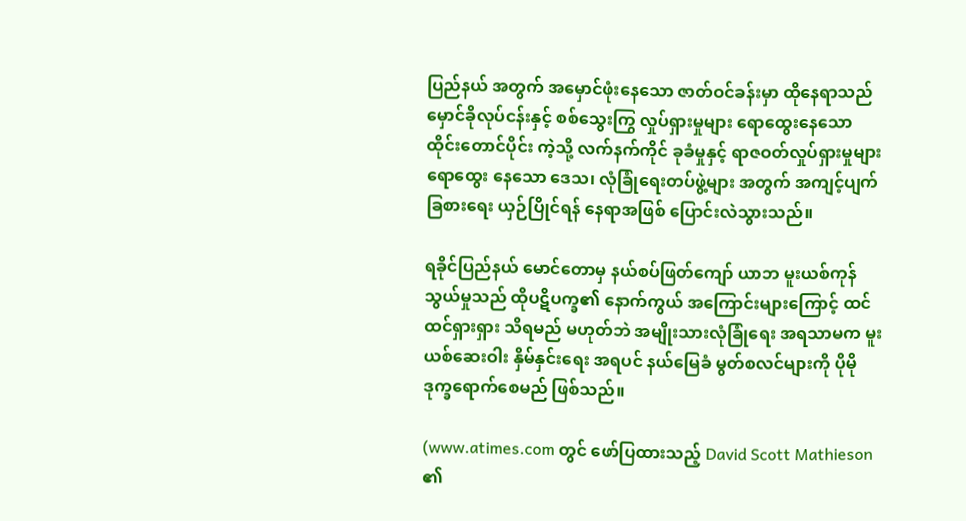ပြည်နယ် အတွက် အမှောင်ဖုံးနေသော ဇာတ်ဝင်ခန်းမှာ ထိုနေရာသည် မှောင်ခိုလုပ်ငန်းနှင့် စစ်သွေးကြွ လှုပ်ရှားမှုများ ရောထွေးနေသော ထိုင်းတောင်ပိုင်း ကဲ့သို့ လက်နက်ကိုင် ခုခံမှုနှင့် ရာဇဝတ်လှုပ်ရှားမှုများ ရောထွေး နေသော ဒေသ၊ လုံခြုံရေးတပ်ဖွဲ့များ အတွက် အကျင့်ပျက်ခြစားရေး ယှဉ်ပြိုင်ရန် နေရာအဖြစ် ပြောင်းလဲသွားသည်။

ရခိုင်ပြည်နယ် မောင်တောမှ နယ်စပ်ဖြတ်ကျော် ယာဘ မူးယစ်ကုန်သွယ်မှုသည် ထိုပဋိပက္ခ၏ နောက်ကွယ် အကြောင်းများကြောင့် ထင်ထင်ရှားရှား သိရမည် မဟုတ်ဘဲ အမျိုးသားလုံခြုံရေး အရသာမက မူးယစ်ဆေးဝါး နှိမ်နှင်းရေး အရပင် နယ်မြေခံ မွတ်စလင်များကို ပိုမို ဒုက္ခရောက်စေမည် ဖြစ်သည်။

(www.atimes.com တွင် ဖော်ပြထားသည့် David Scott Mathieson ၏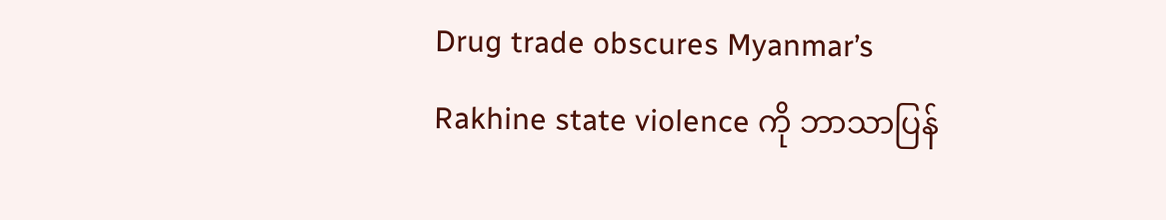Drug trade obscures Myanmar’s Rakhine state violence ကို ဘာသာပြန်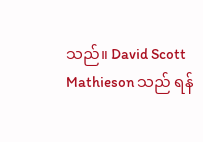သည်။ David Scott Mathieson သည် ရန်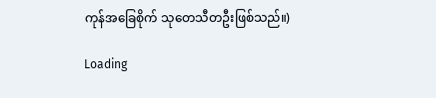ကုန်အခြေစိုက် သုတေသီတဦးဖြစ်သည်။)

Loading